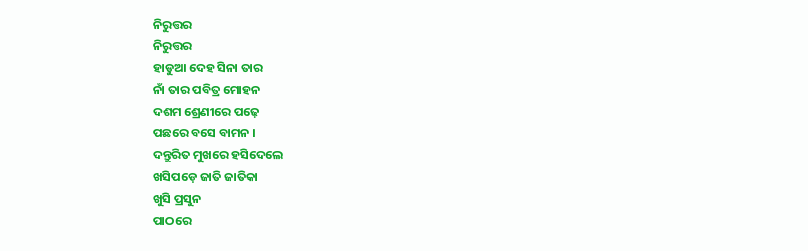ନିରୁତ୍ତର
ନିରୁତ୍ତର
ହାଡୁଆ ଦେହ ସିନା ତାର
ନାଁ ତାର ପବିତ୍ର ମୋହନ
ଦଶମ ଶ୍ରେଣୀରେ ପଢ଼େ
ପଛରେ ବସେ ବାମନ ।
ଦନ୍ତୁରିତ ମୁଖରେ ହସିଦେଲେ
ଖସିପଡ଼େ ଜାତି ଜାତିକା
ଖୁସି ପ୍ରସୁନ
ପାଠରେ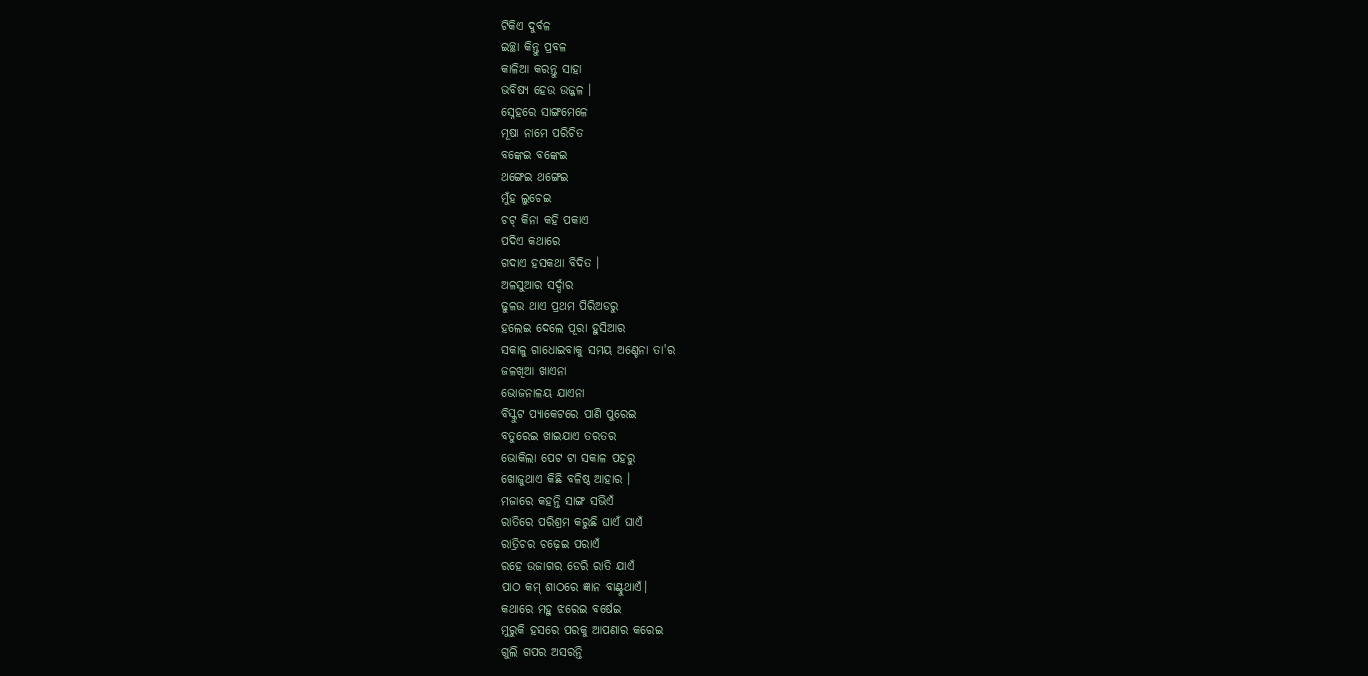ଟିକିଏ ଦୁର୍ବଳ
ଇଚ୍ଛା କିନ୍ତୁ ପ୍ରବଳ
କାଳିଆ କରନ୍ତୁ ସାହା
ଭବିଷ୍ୟ ହେଉ ଉଜ୍ଜଳ ।
ସ୍ନେହରେ ସାଙ୍ଗମେଳେ
ମୂଷା ନାମେ ପରିଚିତ
ବଙ୍କେଇ ବଙ୍କେଇ
ଥଙ୍ଗେଇ ଥଙ୍ଗେଇ
ମୁଁହ ଲୁଚେଇ
ଚଟ୍ କିନା କହି ପକାଏ
ପଦିଏ କଥାରେ
ଗଦାଏ ହସକଥା ବିଦିତ ।
ଅଳସୁଆର ସର୍ଦ୍ଦାର
ଢୁଳଉ ଥାଏ ପ୍ରଥମ ପିରିଅଡରୁ
ହଲେଇ ଦେଲେ ପୂରା ହୁସିଆର
ସକାଳୁ ଗାଧୋଇବାକୁ ସମୟ ଅଣ୍ଚେନା ତା'ର
ଜଳଖିଆ ଖାଏନା
ଭୋଜନାଳୟ ଯାଏନା
ବିସ୍କୁଟ ପ୍ୟାକେଟରେ ପାଣି ପୁରେଇ
ବତୁରେଇ ଖାଇଯାଏ ତରତର
ଭୋକିଲା ପେଟ ଟା ସକାଳ ପହରୁ
ଖୋଜୁଥାଏ କିଛି ବଳିଷ୍ଠ ଆହାର ।
ମଜାରେ କହନ୍ତି ସାଙ୍ଗ ସଭିଏଁ
ରାତିରେ ପରିଶ୍ରମ କରୁଛି ଘାଏଁ ଘାଏଁ
ରାତ୍ରିଚର ଚଢ଼େଇ ପରାଏଁ
ରହେ ଉଜାଗର ଡେରି ରାତି ଯାଏଁ
ପାଠ କମ୍ ଶାଠରେ ଜ୍ଞାନ ବାଣ୍ଟୁଥାଏଁ।
କଥାରେ ମହୁ ଝରେଇ ବର୍ଷେଇ
ମୁରୁକି ହସରେ ପରକୁ ଆପଣାର କରେଇ
ଗୁଲି ଗପର ଅସରନ୍ତି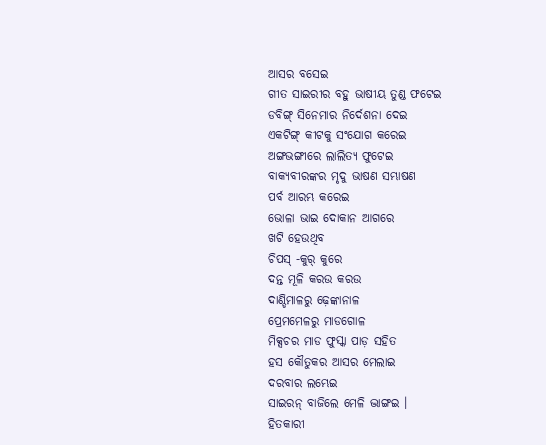ଆସର ବସେଇ
ଗୀତ ସାଇରୀର ବହୁ ଭାଷୀୟ ତୁଣ୍ଡ ଫଟେଇ
ଡବିଙ୍ଗ୍ ସିନେମାର ନିର୍ଦେଶନା ଦେଇ
ଏକଟିଙ୍ଗ୍ କୀଟକୁ ସଂଯୋଗ କରେଇ
ଅଙ୍ଗଭଙ୍ଗୀରେ ଲାଲିତ୍ୟ ଫୁଟେଇ
ବାକ୍ୟବୀରଙ୍କର ମୃଦୁ ଭାଷଣ ସମ୍ଭାଷଣ
ପର୍ବ ଆରମ୍ଭ କରେଇ
ଭୋଳା ଭାଇ ଦୋକାନ ଆଗରେ
ଖଟି ହେଉଥିବ
ଚିପସ୍ -କୁର୍ କୁରେ
ଦନ୍ତ ମୂଳି କରଉ କରଉ
ଦାଣ୍ଡିମାଳରୁ ଢ଼େଙ୍କାନାଳ
ପ୍ରେମମେଳରୁ ମାଡଗୋଳ
ମିକ୍ସଚର ମାଡ ଫୁସ୍କା ପାଡ଼ ସହିତ
ହସ କୌତୁକର ଆସର ମେଲାଇ
ଦରବାର ଲମ୍ଭେଇ
ସାଇରନ୍ ବାଜିଲେ ମେଳି ଦ୍ଭାଙ୍ଗଇ ।
ହିତକାରୀ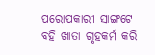ପରୋପକାରୀ ସାଙ୍ଗଟେ
ବହି ଖାତା ଗୃହକର୍ମ କରି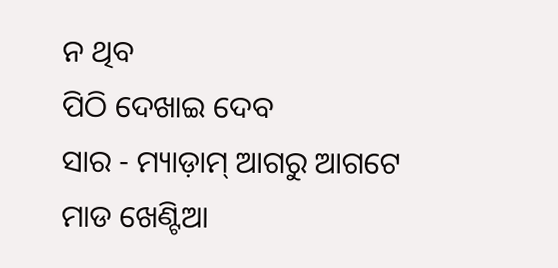ନ ଥିବ
ପିଠି ଦେଖାଇ ଦେବ
ସାର - ମ୍ୟାଡ଼ାମ୍ ଆଗରୁ ଆଗଟେ
ମାଡ ଖେଣ୍ଟିଆ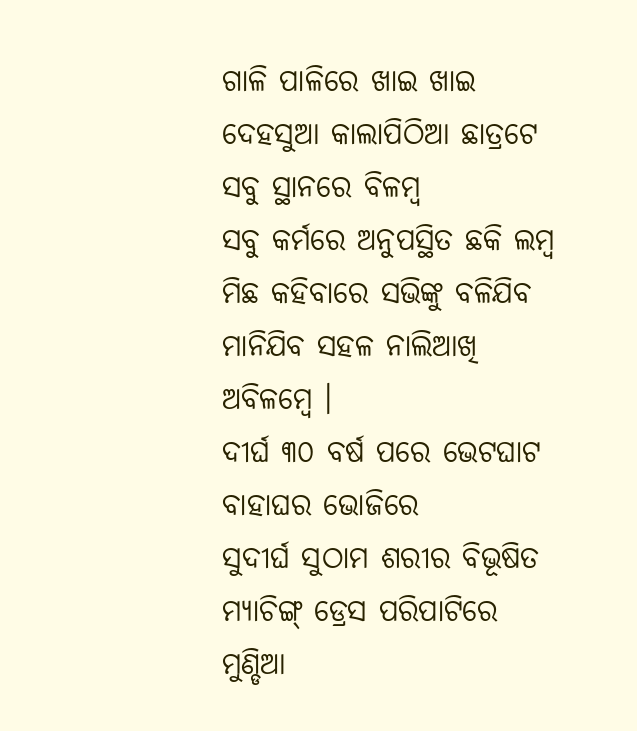ଗାଳି ପାଳିରେ ଖାଇ ଖାଇ
ଦେହସୁଆ କାଲାପିଠିଆ ଛାତ୍ରଟେ
ସବୁ ସ୍ଥାନରେ ବିଳମ୍ବ
ସବୁ କର୍ମରେ ଅନୁପସ୍ଥିତ ଛକି ଲମ୍ବ
ମିଛ କହିବାରେ ସଭିଙ୍କୁ ବଳିଯିବ
ମାନିଯିବ ସହଳ ନାଲିଆଖି ଅବିଳମ୍ବେ ।
ଦୀର୍ଘ ୩୦ ବର୍ଷ ପରେ ଭେଟଘାଟ
ବାହାଘର ଭୋଜିରେ
ସୁଦୀର୍ଘ ସୁଠାମ ଶରୀର ବିଭୂଷିତ
ମ୍ୟାଚିଙ୍ଗ୍ ଡ୍ରେସ ପରିପାଟିରେ
ମୁଣ୍ଡିଆ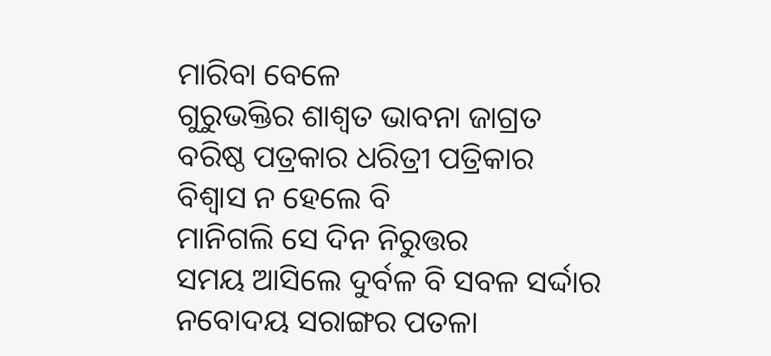ମାରିବା ବେଳେ
ଗୁରୁଭକ୍ତିର ଶାଶ୍ଵତ ଭାବନା ଜାଗ୍ରତ
ବରିଷ୍ଠ ପତ୍ରକାର ଧରିତ୍ରୀ ପତ୍ରିକାର
ବିଶ୍ୱାସ ନ ହେଲେ ବି
ମାନିଗଲି ସେ ଦିନ ନିରୁତ୍ତର
ସମୟ ଆସିଲେ ଦୁର୍ବଳ ବି ସବଳ ସର୍ଦ୍ଦାର
ନବୋଦୟ ସରାଙ୍ଗର ପତଳା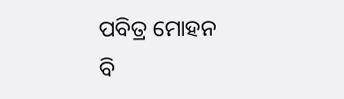ପବିତ୍ର ମୋହନ
ବି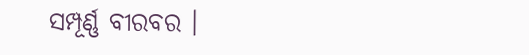ସମ୍ପୂର୍ଣ୍ଣ ବୀରବର ।